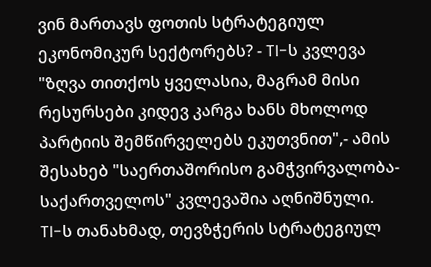ვინ მართავს ფოთის სტრატეგიულ ეკონომიკურ სექტორებს? - TI-ს კვლევა
"ზღვა თითქოს ყველასია, მაგრამ მისი რესურსები კიდევ კარგა ხანს მხოლოდ პარტიის შემწირველებს ეკუთვნით",- ამის შესახებ "საერთაშორისო გამჭვირვალობა-საქართველოს" კვლევაშია აღნიშნული.
TI-ს თანახმად, თევზჭერის სტრატეგიულ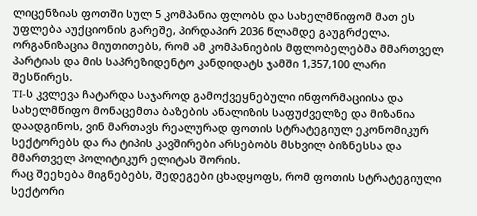ლიცენზიას ფოთში სულ 5 კომპანია ფლობს და სახელმწიფომ მათ ეს უფლება აუქციონის გარეშე, პირდაპირ 2036 წლამდე გაუგრძელა. ორგანიზაცია მიუთითებს, რომ ამ კომპანიების მფლობელებმა მმართველ პარტიას და მის საპრეზიდენტო კანდიდატს ჯამში 1,357,100 ლარი შესწირეს.
TI-ს კვლევა ჩატარდა საჯაროდ გამოქვეყნებული ინფორმაციისა და სახელმწიფო მონაცემთა ბაზების ანალიზის საფუძველზე და მიზანია დაადგინოს, ვინ მართავს რეალურად ფოთის სტრატეგიულ ეკონომიკურ სექტორებს და რა ტიპის კავშირები არსებობს მსხვილ ბიზნესსა და მმართველ პოლიტიკურ ელიტას შორის.
რაც შეეხება მიგნებებს, შედეგები ცხადყოფს, რომ ფოთის სტრატეგიული სექტორი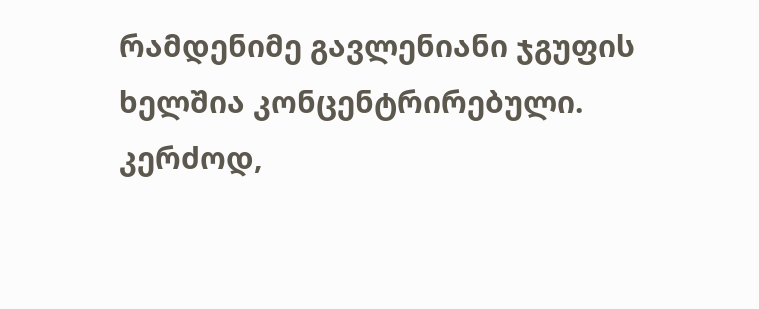რამდენიმე გავლენიანი ჯგუფის ხელშია კონცენტრირებული. კერძოდ,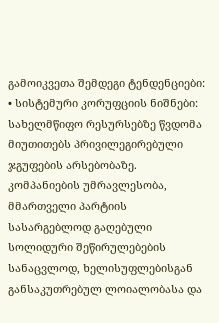გამოიკვეთა შემდეგი ტენდენციები:
• სისტემური კორუფციის ნიშნები: სახელმწიფო რესურსებზე წვდომა მიუთითებს პრივილეგირებული ჯგუფების არსებობაზე. კომპანიების უმრავლესობა, მმართველი პარტიის სასარგებლოდ გაღებული სოლიდური შეწირულებების სანაცვლოდ, ხელისუფლებისგან განსაკუთრებულ ლოიალობასა და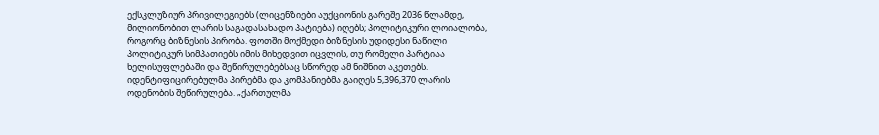ექსკლუზიურ პრივილეგიებს (ლიცენზიები აუქციონის გარეშე 2036 წლამდე, მილიონობით ლარის საგადასახადო პატიება) იღებს; პოლიტიკური ლოიალობა, როგორც ბიზნესის პირობა. ფოთში მოქმედი ბიზნესის უდიდესი ნაწილი პოლიტიკურ სიმპათიებს იმის მიხედვით იცვლის, თუ რომელი პარტიაა ხელისუფლებაში და შეწირულებებსაც სწორედ ამ ნიშნით აკეთებს. იდენტიფიცირებულმა პირებმა და კომპანიებმა გაიღეს 5,396,370 ლარის ოდენობის შეწირულება. „ქართულმა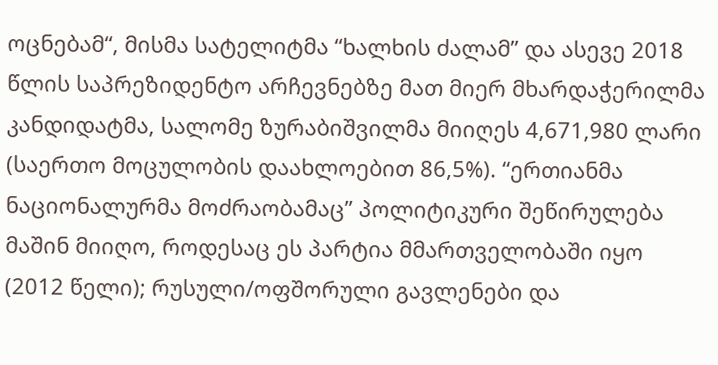ოცნებამ“, მისმა სატელიტმა “ხალხის ძალამ” და ასევე 2018 წლის საპრეზიდენტო არჩევნებზე მათ მიერ მხარდაჭერილმა კანდიდატმა, სალომე ზურაბიშვილმა მიიღეს 4,671,980 ლარი (საერთო მოცულობის დაახლოებით 86,5%). “ერთიანმა ნაციონალურმა მოძრაობამაც” პოლიტიკური შეწირულება მაშინ მიიღო, როდესაც ეს პარტია მმართველობაში იყო (2012 წელი); რუსული/ოფშორული გავლენები და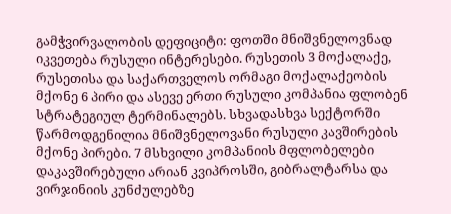გამჭვირვალობის დეფიციტი: ფოთში მნიშვნელოვნად იკვეთება რუსული ინტერესები. რუსეთის 3 მოქალაქე, რუსეთისა და საქართველოს ორმაგი მოქალაქეობის მქონე 6 პირი და ასევე ერთი რუსული კომპანია ფლობენ სტრატეგიულ ტერმინალებს. სხვადასხვა სექტორში წარმოდგენილია მნიშვნელოვანი რუსული კავშირების მქონე პირები. 7 მსხვილი კომპანიის მფლობელები დაკავშირებული არიან კვიპროსში, გიბრალტარსა და ვირჯინიის კუნძულებზე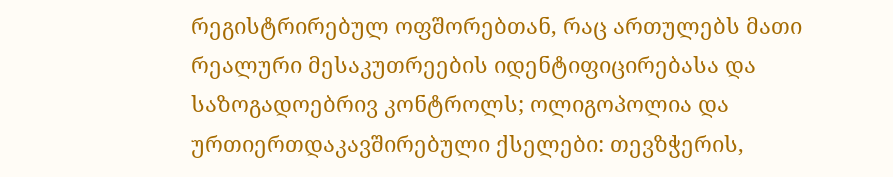რეგისტრირებულ ოფშორებთან, რაც ართულებს მათი რეალური მესაკუთრეების იდენტიფიცირებასა და საზოგადოებრივ კონტროლს; ოლიგოპოლია და ურთიერთდაკავშირებული ქსელები: თევზჭერის,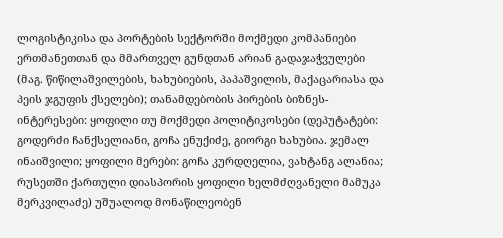ლოგისტიკისა და პორტების სექტორში მოქმედი კომპანიები ერთმანეთთან და მმართველ გუნდთან არიან გადაჯაჭვულები (მაგ. წიწილაშვილების, ხახუბიების, პაპაშვილის, მაქაცარიასა და პეის ჯგუფის ქსელები); თანამდებობის პირების ბიზნეს-ინტერესები: ყოფილი თუ მოქმედი პოლიტიკოსები (დეპუტატები: გოდერძი ჩანქსელიანი, გოჩა ენუქიძე, გიორგი ხახუბია. ჯემალ ინაიშვილი; ყოფილი მერები: გოჩა კურდღელია, ვახტანგ ალანია; რუსეთში ქართული დიასპორის ყოფილი ხელმძღვანელი მამუკა მერკვილაძე) უშუალოდ მონაწილეობენ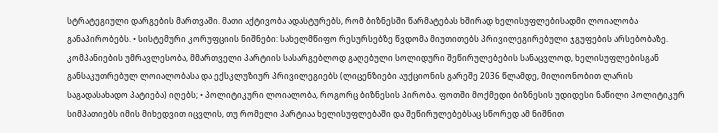სტრატეგიული დარგების მართვაში. მათი აქტივობა ადასტურებს, რომ ბიზნესში წარმატებას ხშირად ხელისუფლებისადმი ლოიალობა განაპირობებს. • სისტემური კორუფციის ნიშნები: სახელმწიფო რესურსებზე წვდომა მიუთითებს პრივილეგირებული ჯგუფების არსებობაზე. კომპანიების უმრავლესობა, მმართველი პარტიის სასარგებლოდ გაღებული სოლიდური შეწირულებების სანაცვლოდ, ხელისუფლებისგან განსაკუთრებულ ლოიალობასა და ექსკლუზიურ პრივილეგიებს (ლიცენზიები აუქციონის გარეშე 2036 წლამდე, მილიონობით ლარის საგადასახადო პატიება) იღებს; • პოლიტიკური ლოიალობა, როგორც ბიზნესის პირობა. ფოთში მოქმედი ბიზნესის უდიდესი ნაწილი პოლიტიკურ სიმპათიებს იმის მიხედვით იცვლის, თუ რომელი პარტიაა ხელისუფლებაში და შეწირულებებსაც სწორედ ამ ნიშნით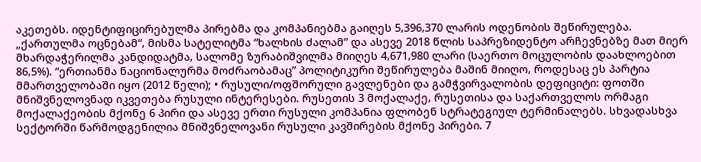აკეთებს. იდენტიფიცირებულმა პირებმა და კომპანიებმა გაიღეს 5,396,370 ლარის ოდენობის შეწირულება. „ქართულმა ოცნებამ“, მისმა სატელიტმა “ხალხის ძალამ” და ასევე 2018 წლის საპრეზიდენტო არჩევნებზე მათ მიერ მხარდაჭერილმა კანდიდატმა, სალომე ზურაბიშვილმა მიიღეს 4,671,980 ლარი (საერთო მოცულობის დაახლოებით 86,5%). “ერთიანმა ნაციონალურმა მოძრაობამაც” პოლიტიკური შეწირულება მაშინ მიიღო, როდესაც ეს პარტია მმართველობაში იყო (2012 წელი); • რუსული/ოფშორული გავლენები და გამჭვირვალობის დეფიციტი: ფოთში მნიშვნელოვნად იკვეთება რუსული ინტერესები. რუსეთის 3 მოქალაქე, რუსეთისა და საქართველოს ორმაგი მოქალაქეობის მქონე 6 პირი და ასევე ერთი რუსული კომპანია ფლობენ სტრატეგიულ ტერმინალებს. სხვადასხვა სექტორში წარმოდგენილია მნიშვნელოვანი რუსული კავშირების მქონე პირები. 7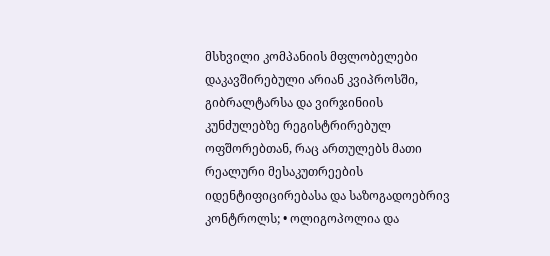მსხვილი კომპანიის მფლობელები დაკავშირებული არიან კვიპროსში, გიბრალტარსა და ვირჯინიის კუნძულებზე რეგისტრირებულ ოფშორებთან, რაც ართულებს მათი რეალური მესაკუთრეების იდენტიფიცირებასა და საზოგადოებრივ კონტროლს; • ოლიგოპოლია და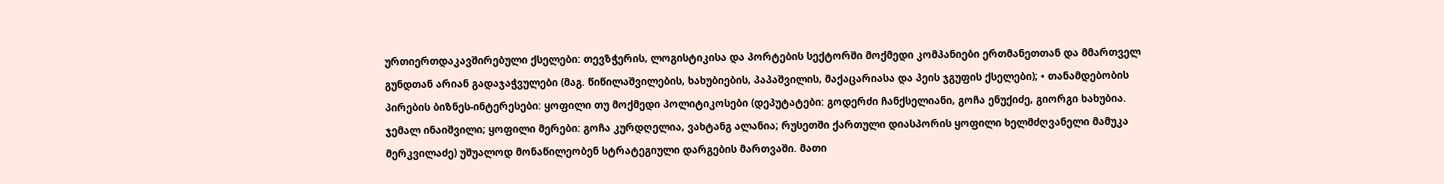ურთიერთდაკავშირებული ქსელები: თევზჭერის, ლოგისტიკისა და პორტების სექტორში მოქმედი კომპანიები ერთმანეთთან და მმართველ გუნდთან არიან გადაჯაჭვულები (მაგ. წიწილაშვილების, ხახუბიების, პაპაშვილის, მაქაცარიასა და პეის ჯგუფის ქსელები); • თანამდებობის პირების ბიზნეს-ინტერესები: ყოფილი თუ მოქმედი პოლიტიკოსები (დეპუტატები: გოდერძი ჩანქსელიანი, გოჩა ენუქიძე, გიორგი ხახუბია. ჯემალ ინაიშვილი; ყოფილი მერები: გოჩა კურდღელია, ვახტანგ ალანია; რუსეთში ქართული დიასპორის ყოფილი ხელმძღვანელი მამუკა მერკვილაძე) უშუალოდ მონაწილეობენ სტრატეგიული დარგების მართვაში. მათი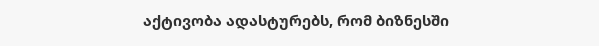აქტივობა ადასტურებს, რომ ბიზნესში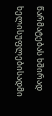წარმატებას ხშირად ხელისუფლებისადმი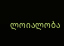ლოიალობა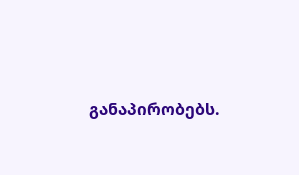განაპირობებს.